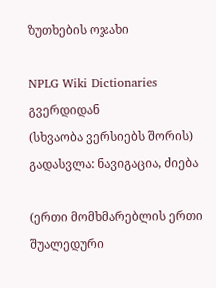ზუთხების ოჯახი

NPLG Wiki Dictionaries გვერდიდან
(სხვაობა ვერსიებს შორის)
გადასვლა: ნავიგაცია, ძიება

(ერთი მომხმარებლის ერთი შუალედური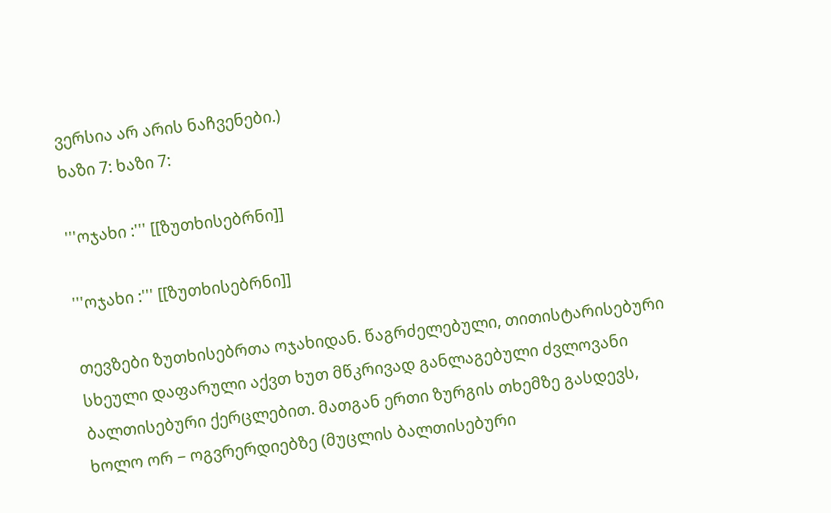ვერსია არ არის ნაჩვენები.)
ხაზი 7: ხაზი 7:

'''ოჯახი :''' [[ზუთხისებრნი]]

'''ოჯახი :''' [[ზუთხისებრნი]]

თევზები ზუთხისებრთა ოჯახიდან. წაგრძელებული, თითისტარისებური სხეული დაფარული აქვთ ხუთ მწკრივად განლაგებული ძვლოვანი ბალთისებური ქერცლებით. მათგან ერთი ზურგის თხემზე გასდევს, ხოლო ორ − ოგვრერდიებზე (მუცლის ბალთისებური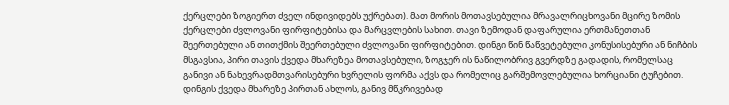ქერცლები ზოგიერთ ძველ ინდივიდებს უქრებათ). მათ მორის მოთავსებულია მრავალრიცხოვანი მცირე ზომის ქერცლები ძვლოვანი ფირფიტებისა და მარცვლების სახით. თავი ზემოდან დაფარულია ერთმანეთთან შეერთებული ან თითქმის შეერთებული ძვლოვანი ფირფიტებით. დინგი წინ წაწვეტებული კონუსისებური ან ნიჩბის მსგავსია, პირი თავის ქვედა მხარეზეა მოთავსებული, ზოგჯერ ის ნაწილობრივ გვერდზე გადადის, რომელსაც განივი ან ნახევრადმთვარისებური ხვრელის ფორმა აქვს და რომელიც გარშემოვლებულია ხორციანი ტუჩებით. დინგის ქვედა მხარეზე პირთან ახლოს, განივ მწკრივებად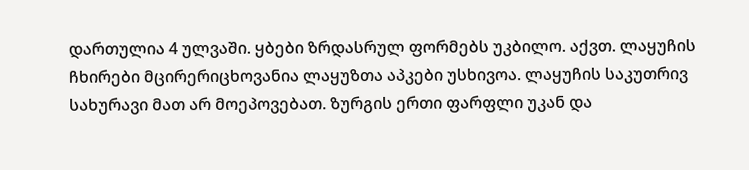დართულია 4 ულვაში. ყბები ზრდასრულ ფორმებს უკბილო. აქვთ. ლაყუჩის ჩხირები მცირერიცხოვანია ლაყუზთა აპკები უსხივოა. ლაყუჩის საკუთრივ სახურავი მათ არ მოეპოვებათ. ზურგის ერთი ფარფლი უკან და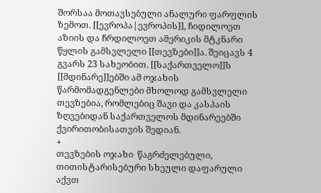შორსაა მოთავსებული ანალური ფარფლის ზემოთ. [[ევროპა|ევროპის]], ჩიდილოეთ აზიის და ჩრდილოეთ ამერიკის მტკნარი წყლის გამსვლელი [[თევზები]]ა. შეიცავს 4 გვარს 23 სახეობით. [[საქართველო]]ს [[მდინარე]]ებში ამ ოჯახის წარმომადგენლები მხოლოდ გამსვლელი თევზებია, რომლებიც შავი და კასპაის ზღვებიდან საქართველოს მდინარეებში ქვირითობისათვის შედიან.
+
თევზების ოჯახი  წაგრძელებული, თითისტარისებური სხეული დაფარული აქვთ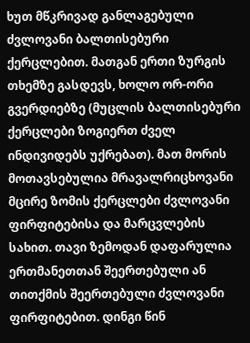ხუთ მწკრივად განლაგებული ძვლოვანი ბალთისებური ქერცლებით. მათგან ერთი ზურგის თხემზე გასდევს, ხოლო ორ-ორი გვერდიებზე (მუცლის ბალთისებური ქერცლები ზოგიერთ ძველ ინდივიდებს უქრებათ). მათ მორის მოთავსებულია მრავალრიცხოვანი მცირე ზომის ქერცლები ძვლოვანი ფირფიტებისა და მარცვლების სახით. თავი ზემოდან დაფარულია ერთმანეთთან შეერთებული ან თითქმის შეერთებული ძვლოვანი ფირფიტებით. დინგი წინ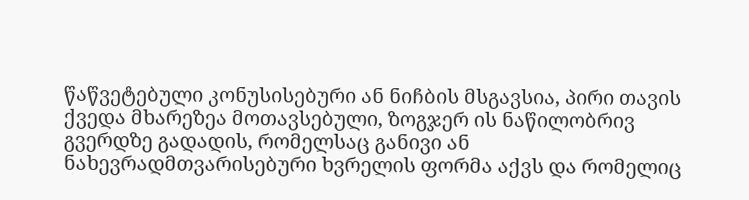წაწვეტებული კონუსისებური ან ნიჩბის მსგავსია, პირი თავის ქვედა მხარეზეა მოთავსებული, ზოგჯერ ის ნაწილობრივ გვერდზე გადადის, რომელსაც განივი ან ნახევრადმთვარისებური ხვრელის ფორმა აქვს და რომელიც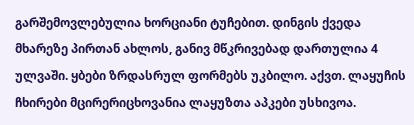გარშემოვლებულია ხორციანი ტუჩებით. დინგის ქვედა მხარეზე პირთან ახლოს, განივ მწკრივებად დართულია 4 ულვაში. ყბები ზრდასრულ ფორმებს უკბილო. აქვთ. ლაყუჩის ჩხირები მცირერიცხოვანია ლაყუზთა აპკები უსხივოა.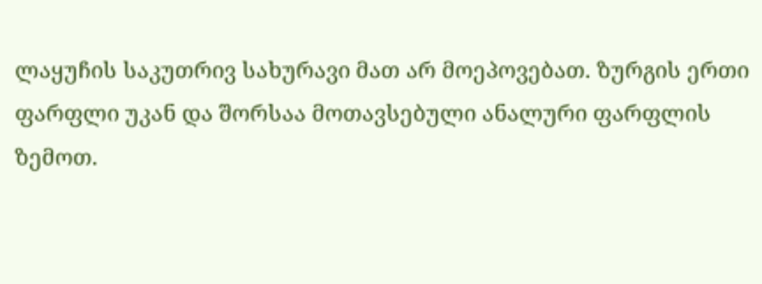ლაყუჩის საკუთრივ სახურავი მათ არ მოეპოვებათ. ზურგის ერთი ფარფლი უკან და შორსაა მოთავსებული ანალური ფარფლის ზემოთ.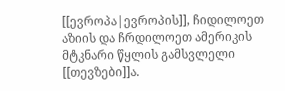[[ევროპა|ევროპის]], ჩიდილოეთ აზიის და ჩრდილოეთ ამერიკის მტკნარი წყლის გამსვლელი [[თევზები]]ა.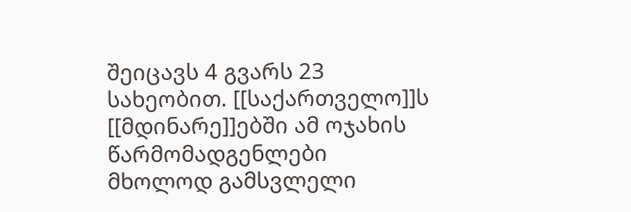შეიცავს 4 გვარს 23 სახეობით. [[საქართველო]]ს [[მდინარე]]ებში ამ ოჯახის წარმომადგენლები მხოლოდ გამსვლელი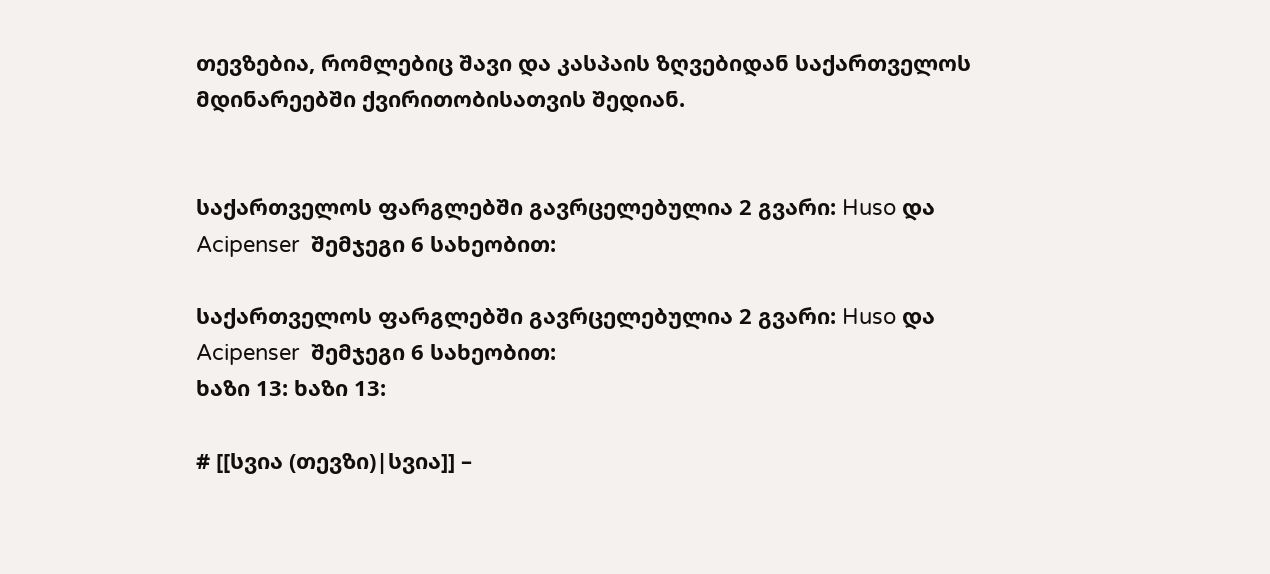თევზებია, რომლებიც შავი და კასპაის ზღვებიდან საქართველოს მდინარეებში ქვირითობისათვის შედიან.


საქართველოს ფარგლებში გავრცელებულია 2 გვარი: Huso და Acipenser  შემჯეგი 6 სახეობით:

საქართველოს ფარგლებში გავრცელებულია 2 გვარი: Huso და Acipenser  შემჯეგი 6 სახეობით:
ხაზი 13: ხაზი 13:

# [[სვია (თევზი)|სვია]] –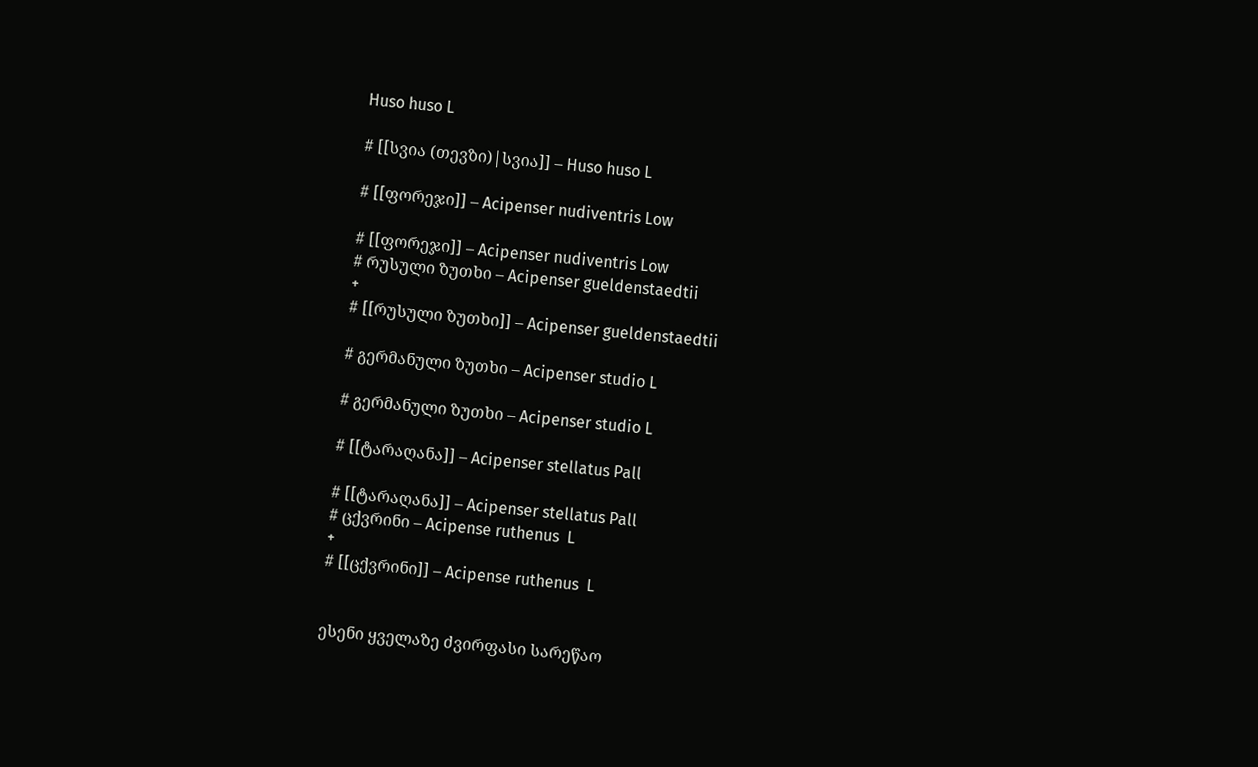Huso huso L

# [[სვია (თევზი)|სვია]] – Huso huso L

# [[ფორეჯი]] – Acipenser nudiventris Low

# [[ფორეჯი]] – Acipenser nudiventris Low
# რუსული ზუთხი – Acipenser gueldenstaedtii
+
# [[რუსული ზუთხი]] – Acipenser gueldenstaedtii

# გერმანული ზუთხი – Acipenser studio L

# გერმანული ზუთხი – Acipenser studio L

# [[ტარაღანა]] – Acipenser stellatus Pall

# [[ტარაღანა]] – Acipenser stellatus Pall
# ცქვრინი – Acipense ruthenus  L
+
# [[ცქვრინი]] – Acipense ruthenus  L


ესენი ყველაზე ძვირფასი სარეწაო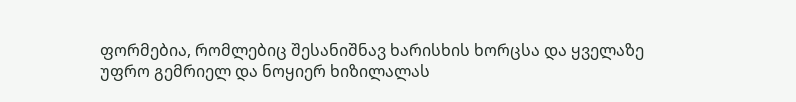ფორმებია, რომლებიც შესანიშნავ ხარისხის ხორცსა და ყველაზე უფრო გემრიელ და ნოყიერ ხიზილალას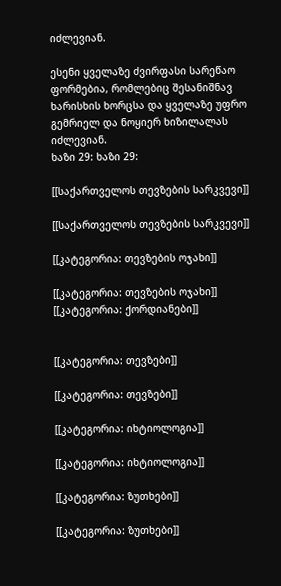იძლევიან.

ესენი ყველაზე ძვირფასი სარეწაო ფორმებია, რომლებიც შესანიშნავ ხარისხის ხორცსა და ყველაზე უფრო გემრიელ და ნოყიერ ხიზილალას იძლევიან.
ხაზი 29: ხაზი 29:

[[საქართველოს თევზების სარკვევი]]

[[საქართველოს თევზების სარკვევი]]

[[კატეგორია: თევზების ოჯახი]]

[[კატეგორია: თევზების ოჯახი]]
[[კატეგორია: ქორდიანები]]


[[კატეგორია: თევზები]]

[[კატეგორია: თევზები]]

[[კატეგორია: იხტიოლოგია]]

[[კატეგორია: იხტიოლოგია]]

[[კატეგორია: ზუთხები]]

[[კატეგორია: ზუთხები]]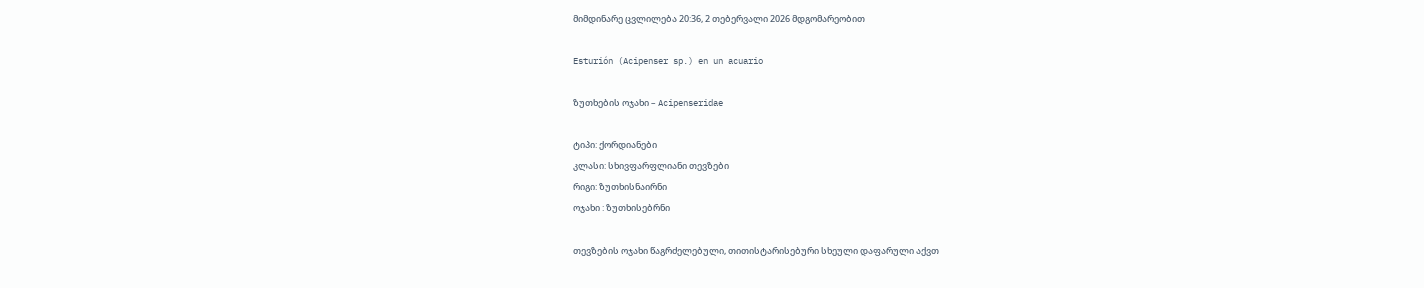მიმდინარე ცვლილება 20:36, 2 თებერვალი 2026 მდგომარეობით

Esturión (Acipenser sp.) en un acuario

ზუთხების ოჯახი – Acipenseridae

ტიპი: ქორდიანები
კლასი: სხივფარფლიანი თევზები
რიგი: ზუთხისნაირნი
ოჯახი : ზუთხისებრნი

თევზების ოჯახი წაგრძელებული, თითისტარისებური სხეული დაფარული აქვთ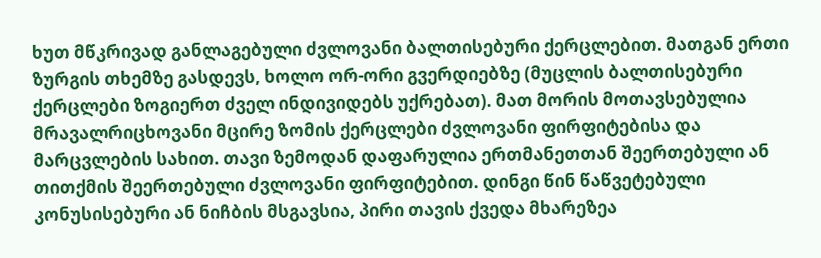ხუთ მწკრივად განლაგებული ძვლოვანი ბალთისებური ქერცლებით. მათგან ერთი ზურგის თხემზე გასდევს, ხოლო ორ-ორი გვერდიებზე (მუცლის ბალთისებური ქერცლები ზოგიერთ ძველ ინდივიდებს უქრებათ). მათ მორის მოთავსებულია მრავალრიცხოვანი მცირე ზომის ქერცლები ძვლოვანი ფირფიტებისა და მარცვლების სახით. თავი ზემოდან დაფარულია ერთმანეთთან შეერთებული ან თითქმის შეერთებული ძვლოვანი ფირფიტებით. დინგი წინ წაწვეტებული კონუსისებური ან ნიჩბის მსგავსია, პირი თავის ქვედა მხარეზეა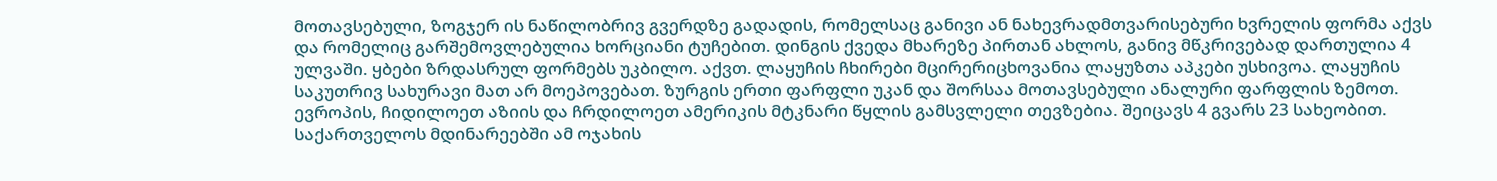მოთავსებული, ზოგჯერ ის ნაწილობრივ გვერდზე გადადის, რომელსაც განივი ან ნახევრადმთვარისებური ხვრელის ფორმა აქვს და რომელიც გარშემოვლებულია ხორციანი ტუჩებით. დინგის ქვედა მხარეზე პირთან ახლოს, განივ მწკრივებად დართულია 4 ულვაში. ყბები ზრდასრულ ფორმებს უკბილო. აქვთ. ლაყუჩის ჩხირები მცირერიცხოვანია ლაყუზთა აპკები უსხივოა. ლაყუჩის საკუთრივ სახურავი მათ არ მოეპოვებათ. ზურგის ერთი ფარფლი უკან და შორსაა მოთავსებული ანალური ფარფლის ზემოთ. ევროპის, ჩიდილოეთ აზიის და ჩრდილოეთ ამერიკის მტკნარი წყლის გამსვლელი თევზებია. შეიცავს 4 გვარს 23 სახეობით. საქართველოს მდინარეებში ამ ოჯახის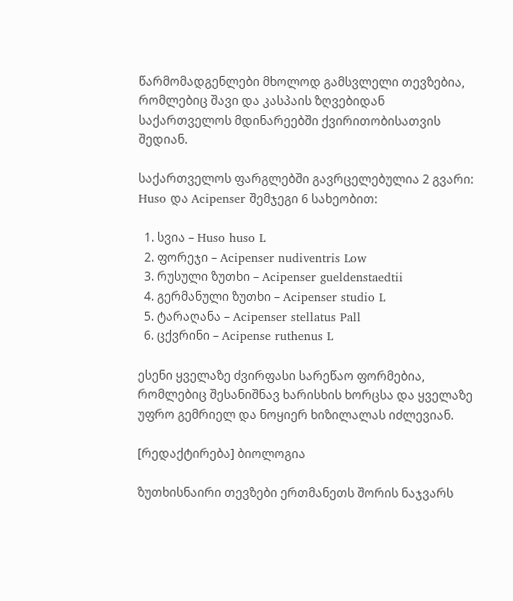წარმომადგენლები მხოლოდ გამსვლელი თევზებია, რომლებიც შავი და კასპაის ზღვებიდან საქართველოს მდინარეებში ქვირითობისათვის შედიან.

საქართველოს ფარგლებში გავრცელებულია 2 გვარი: Huso და Acipenser შემჯეგი 6 სახეობით:

  1. სვია – Huso huso L
  2. ფორეჯი – Acipenser nudiventris Low
  3. რუსული ზუთხი – Acipenser gueldenstaedtii
  4. გერმანული ზუთხი – Acipenser studio L
  5. ტარაღანა – Acipenser stellatus Pall
  6. ცქვრინი – Acipense ruthenus L

ესენი ყველაზე ძვირფასი სარეწაო ფორმებია, რომლებიც შესანიშნავ ხარისხის ხორცსა და ყველაზე უფრო გემრიელ და ნოყიერ ხიზილალას იძლევიან.

[რედაქტირება] ბიოლოგია

ზუთხისნაირი თევზები ერთმანეთს შორის ნაჯვარს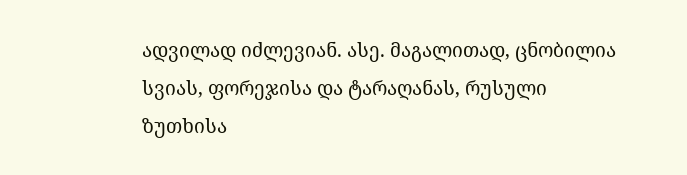ადვილად იძლევიან. ასე. მაგალითად, ცნობილია სვიას, ფორეჯისა და ტარაღანას, რუსული ზუთხისა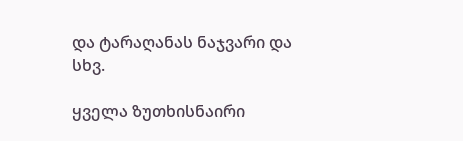და ტარაღანას ნაჯვარი და სხვ.

ყველა ზუთხისნაირი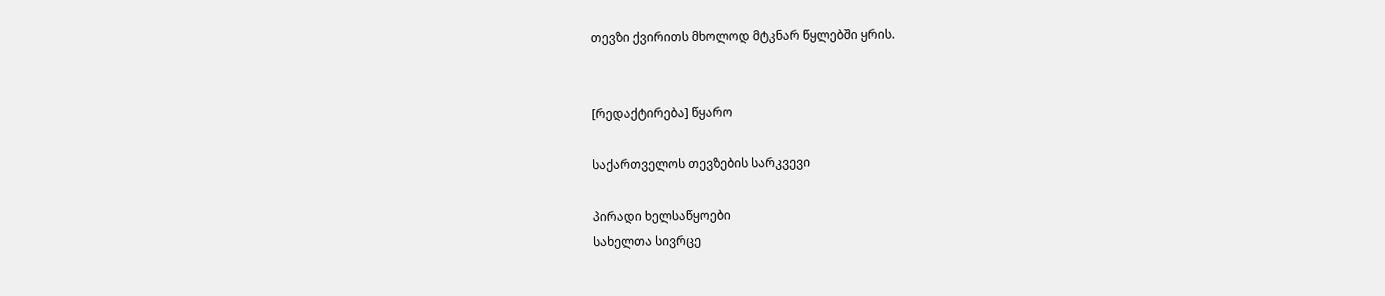თევზი ქვირითს მხოლოდ მტკნარ წყლებში ყრის.


[რედაქტირება] წყარო

საქართველოს თევზების სარკვევი

პირადი ხელსაწყოები
სახელთა სივრცე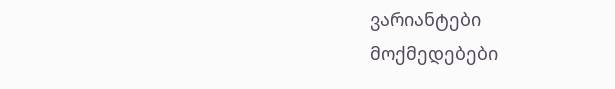ვარიანტები
მოქმედებები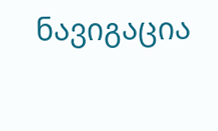ნავიგაცია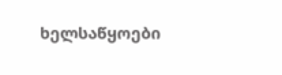ხელსაწყოები